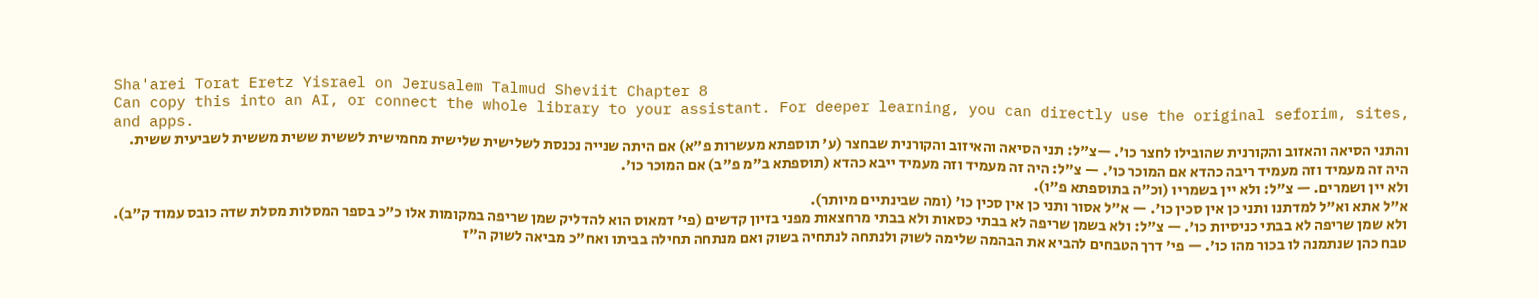Sha'arei Torat Eretz Yisrael on Jerusalem Talmud Sheviit Chapter 8
Can copy this into an AI, or connect the whole library to your assistant. For deeper learning, you can directly use the original seforim, sites, and apps.
והתני הסיאה והאזוב והקורנית שהובילו לחצר כו'. —צ"ל: תני הסיאה והאיזוב והקורנית שבחצר (ע' תוספתא מעשרות פ"א) אם היתה שנייה נכנסת לשלישית שלישית מחמישית לששית ששית מששית לשביעית ששית.
היה זה מעמיד וזה מעמיד ריבה כהדא אם המוכר כו'. — צ"ל: היה זה מעמיד וזה מעמיד ייבא כהדא (תוספתא ב"מ פ"ב) אם המוכר כו'.
ולא יין ושמרים. — צ"ל: ולא יין בשמריו (וכ"ה בתוספתא פ"ו).
א"ל אתא וא"ל למדתנו ותני כן אין סכין כו'. — א"ל אסור ותני כן אין סכין כו' (ומה שבינתיים מיותר).
ולא שמן שריפה לא בבתי כניסיות כו'. — צ"ל: ולא בשמן שריפה לא בבתי כסאות ולא בבתי מרחצאות מפני בזיון קדשים (פי' דמאוס הוא להדליק שמן שריפה במקומות אלו כ"כ בספר המסלות מסלת שדה כובס עמוד ק"ב).
טבח כהן שנתמנה לו בכור מהו כו'. — פי' דרך הטבחים להביא את הבהמה שלימה לשוק ולנתחה לנתחיה בשוק ואם מנתחה תחילה בביתו ואח"כ מביאה לשוק ה"ז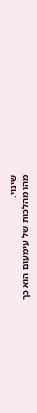שינוי.
מהו מהלכות של עימעום הוא כך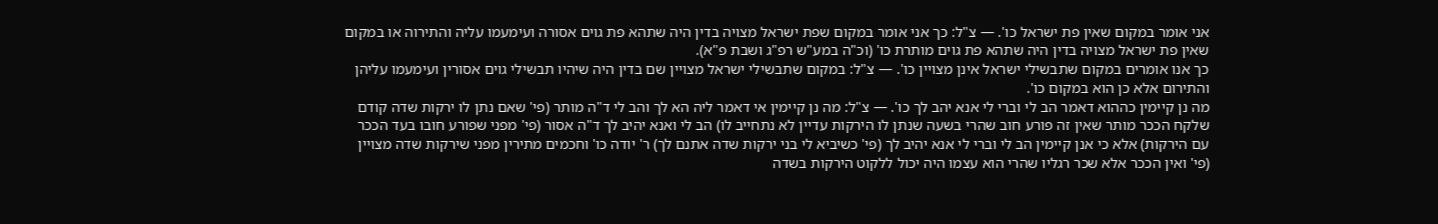אני אומר במקום שאין פת ישראל כו'. — צ"ל: כך אני אומר במקום שפת ישראל מצויה בדין היה שתהא פת גוים אסורה ועימעמו עליה והתירוה או במקום שאין פת ישראל מצויה בדין היה שתהא פת גוים מותרת כו' (וכ"ה במע"ש רפ"ג ושבת פ"א).
כך אנו אומרים במקום שתבשילי ישראל אינן מצויין כו'. — צ"ל: במקום שתבשילי ישראל מצויין שם בדין היה שיהיו תבשילי גוים אסורין ועימעמו עליהן והתירום אלא כן הוא במקום כו'.
מה נן קיימין כההוא דאמר הב לי וברי לי אנא יהב לך כו'. — צ"ל: מה נן קיימין אי דאמר ליה הא לך והב לי ד"ה מותר (פי' שאם נתן לו ירקות שדה קודם שלקח הככר מותר שאין זה פורע חוב שהרי בשעה שנתן לו הירקות עדיין לא נתחייב לו) הב לי ואנא יהיב לך ד"ה אסור (פי' מפני שפורע חובו בעד הככר עם הירקות) אלא כי אנן קיימין הב לי וברי לי אנא יהיב לך (פי' כשיביא לי בני ירקות שדה אתנם לך) ר' יודה כו' וחכמים מתירין מפני שירקות שדה מצויין (פי' ואין הככר אלא שכר רגליו שהרי הוא עצמו היה יכול ללקוט הירקות בשדה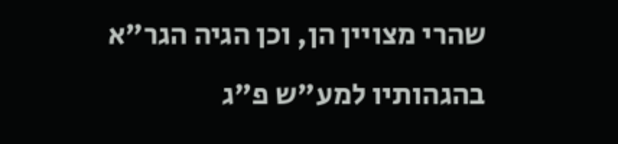שהרי מצויין הן, וכן הגיה הגר"א בהגהותיו למע"ש פ"ג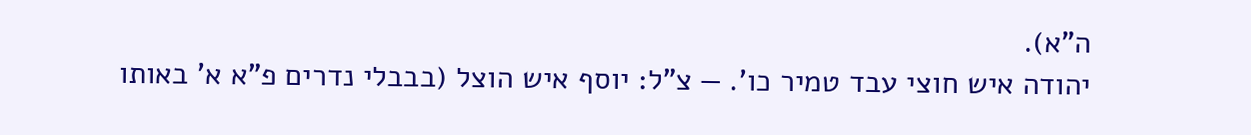ה"א).
יהודה איש חוצי עבד טמיר כו'. — צ"ל: יוסף איש הוצל (בבבלי נדרים פ"א א' באותו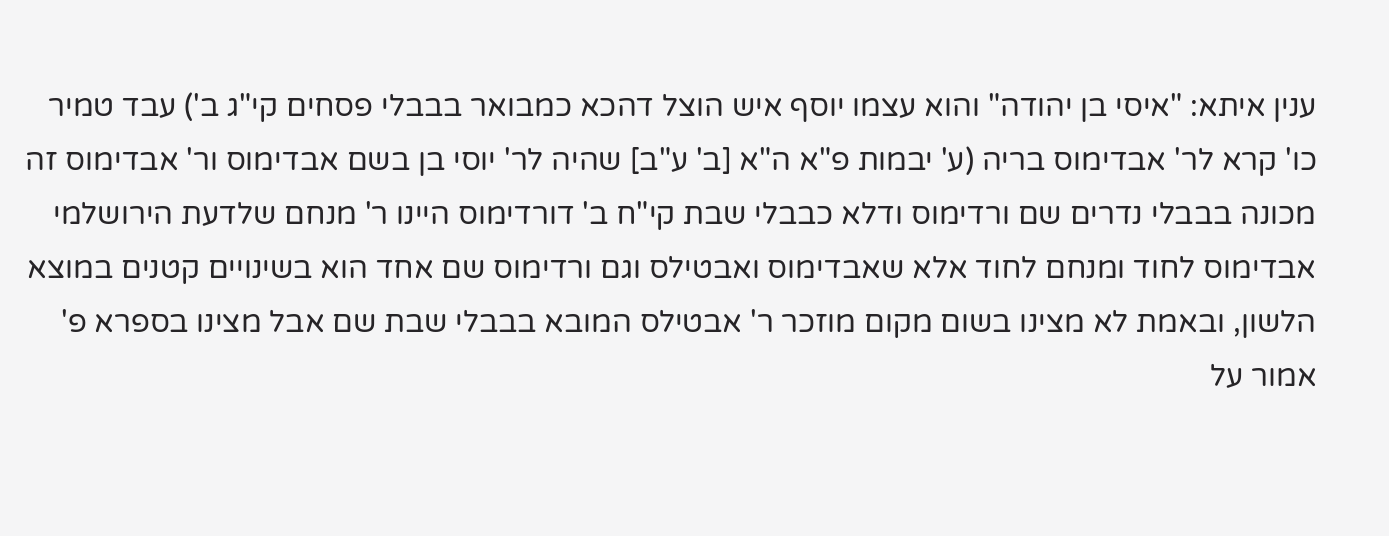ענין איתא: "איסי בן יהודה" והוא עצמו יוסף איש הוצל דהכא כמבואר בבבלי פסחים קי"ג ב') עבד טמיר כו' קרא לר' אבדימוס בריה (ע' יבמות פ"א ה"א [ב' ע"ב] שהיה לר' יוסי בן בשם אבדימוס ור' אבדימוס זה מכונה בבבלי נדרים שם ורדימוס ודלא כבבלי שבת קי"ח ב' דורדימוס היינו ר' מנחם שלדעת הירושלמי אבדימוס לחוד ומנחם לחוד אלא שאבדימוס ואבטילס וגם ורדימוס שם אחד הוא בשינויים קטנים במוצא הלשון, ובאמת לא מצינו בשום מקום מוזכר ר' אבטילס המובא בבבלי שבת שם אבל מצינו בספרא פ' אמור על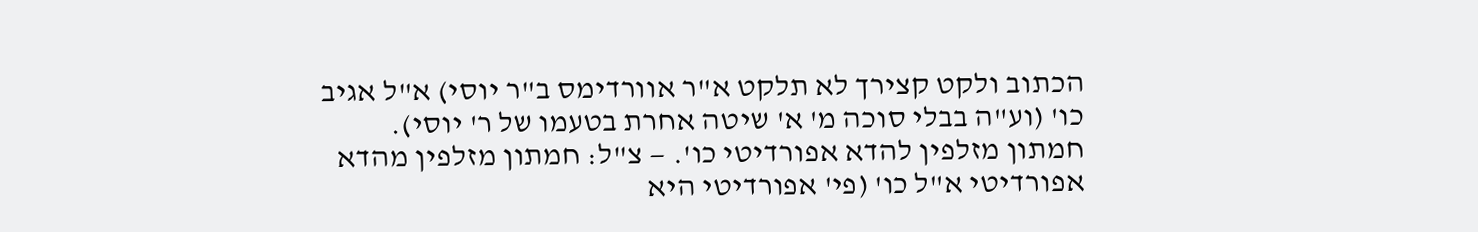הכתוב ולקט קצירך לא תלקט א"ר אוורדימס ב"ר יוסי) א"ל אגיב כו' (וע"ה בבלי סוכה מ' א' שיטה אחרת בטעמו של ר' יוסי).
חמתון מזלפין להדא אפורדיטי כו'. — צ"ל: חמתון מזלפין מהדא אפורדיטי א"ל כו' (פי' אפורדיטי היא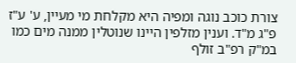צורת כוכב נוגה ומפיה היא מקלחת מי מעיין, ע' ע"ז פ"ג מ"ד. וענין מזלפין היינו שנוטלין ממנה מים כמו במ"ק רפ"ב זולף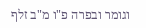וגומר ובפרה פ"ו מ"ב זלף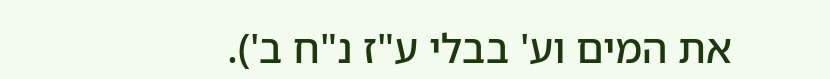את המים וע' בבלי ע"ז נ"ח ב').